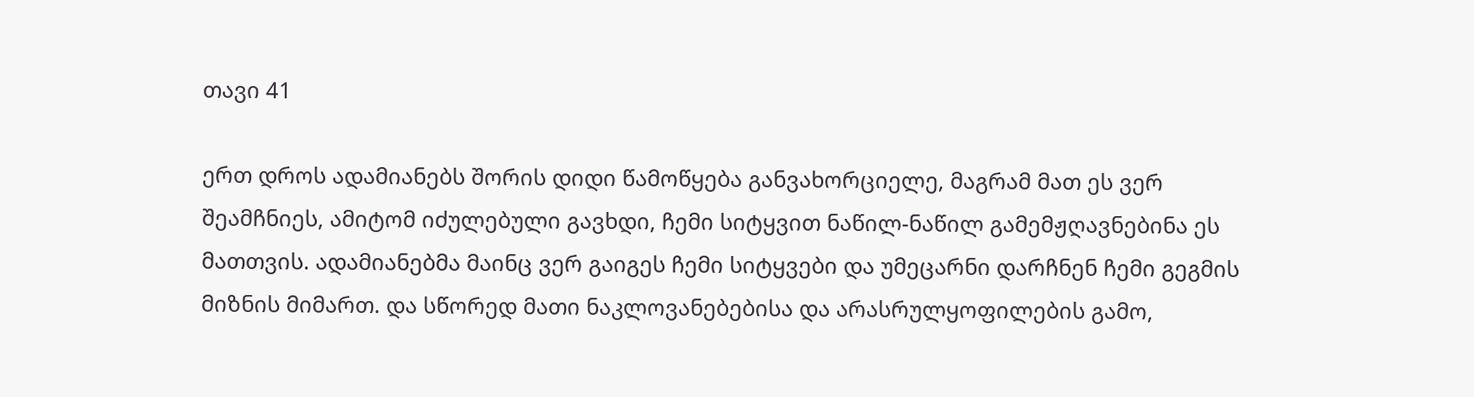თავი 41

ერთ დროს ადამიანებს შორის დიდი წამოწყება განვახორციელე, მაგრამ მათ ეს ვერ შეამჩნიეს, ამიტომ იძულებული გავხდი, ჩემი სიტყვით ნაწილ-ნაწილ გამემჟღავნებინა ეს მათთვის. ადამიანებმა მაინც ვერ გაიგეს ჩემი სიტყვები და უმეცარნი დარჩნენ ჩემი გეგმის მიზნის მიმართ. და სწორედ მათი ნაკლოვანებებისა და არასრულყოფილების გამო,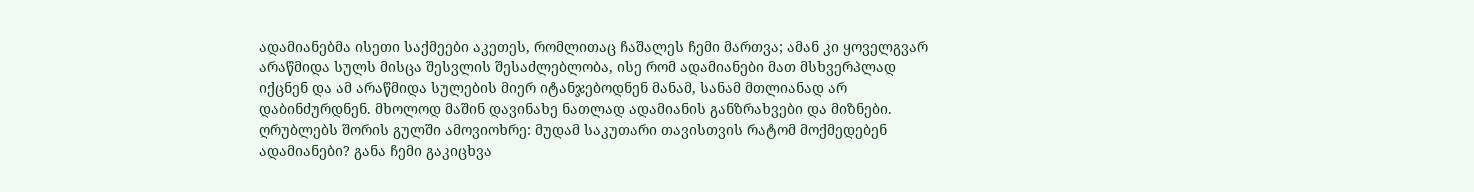ადამიანებმა ისეთი საქმეები აკეთეს, რომლითაც ჩაშალეს ჩემი მართვა; ამან კი ყოველგვარ არაწმიდა სულს მისცა შესვლის შესაძლებლობა, ისე რომ ადამიანები მათ მსხვერპლად იქცნენ და ამ არაწმიდა სულების მიერ იტანჯებოდნენ მანამ, სანამ მთლიანად არ დაბინძურდნენ. მხოლოდ მაშინ დავინახე ნათლად ადამიანის განზრახვები და მიზნები. ღრუბლებს შორის გულში ამოვიოხრე: მუდამ საკუთარი თავისთვის რატომ მოქმედებენ ადამიანები? განა ჩემი გაკიცხვა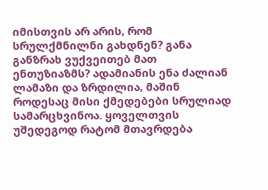იმისთვის არ არის, რომ სრულქმნილნი გახდნენ? განა განზრახ ვუქვეითებ მათ ენთუზიაზმს? ადამიანის ენა ძალიან ლამაზი და ზრდილია, მაშინ როდესაც მისი ქმედებები სრულიად სამარცხვინოა. ყოველთვის უშედეგოდ რატომ მთავრდება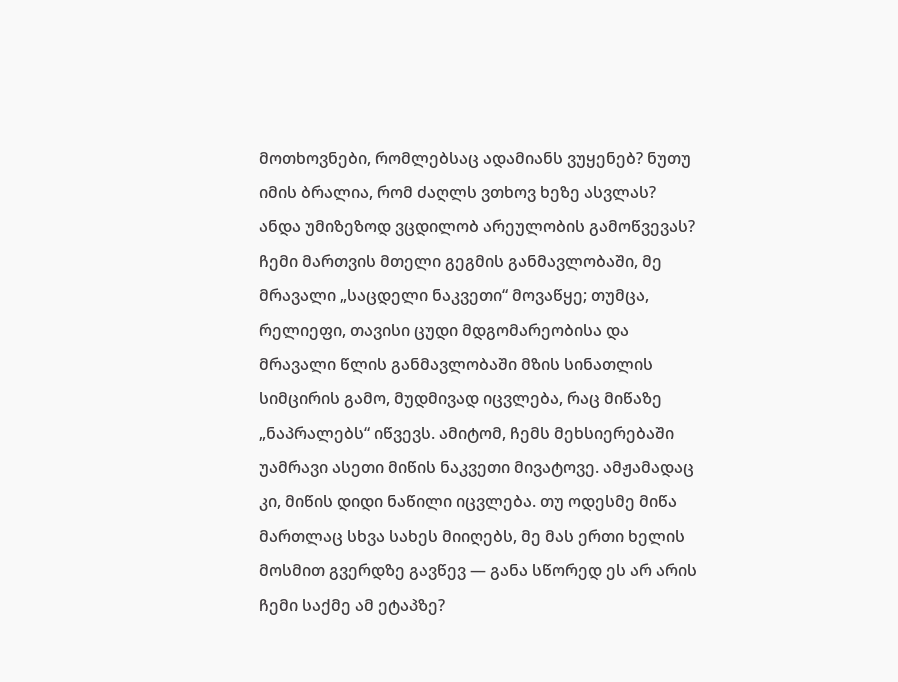მოთხოვნები, რომლებსაც ადამიანს ვუყენებ? ნუთუ იმის ბრალია, რომ ძაღლს ვთხოვ ხეზე ასვლას? ანდა უმიზეზოდ ვცდილობ არეულობის გამოწვევას? ჩემი მართვის მთელი გეგმის განმავლობაში, მე მრავალი „საცდელი ნაკვეთი“ მოვაწყე; თუმცა, რელიეფი, თავისი ცუდი მდგომარეობისა და მრავალი წლის განმავლობაში მზის სინათლის სიმცირის გამო, მუდმივად იცვლება, რაც მიწაზე „ნაპრალებს“ იწვევს. ამიტომ, ჩემს მეხსიერებაში უამრავი ასეთი მიწის ნაკვეთი მივატოვე. ამჟამადაც კი, მიწის დიდი ნაწილი იცვლება. თუ ოდესმე მიწა მართლაც სხვა სახეს მიიღებს, მე მას ერთი ხელის მოსმით გვერდზე გავწევ — განა სწორედ ეს არ არის ჩემი საქმე ამ ეტაპზე?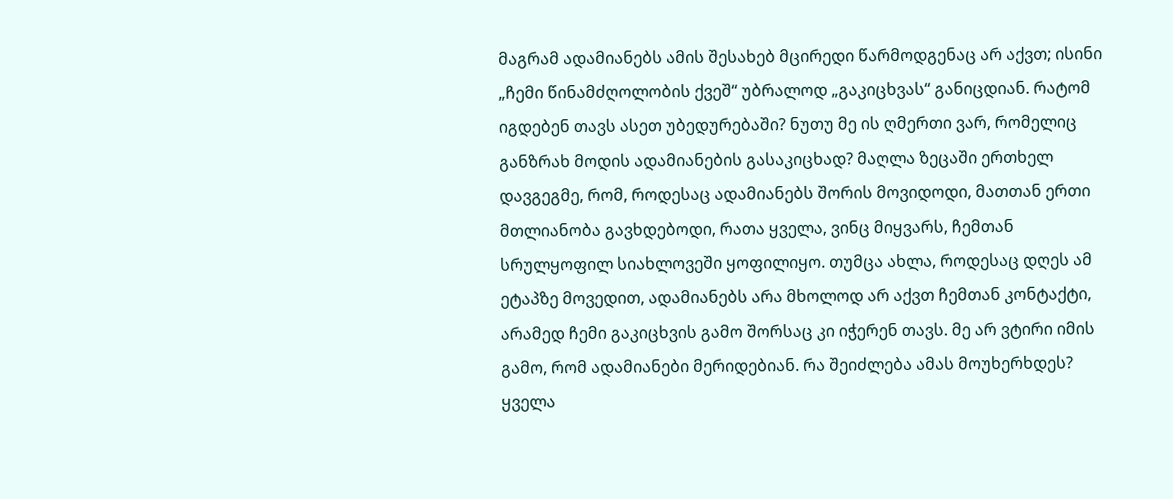მაგრამ ადამიანებს ამის შესახებ მცირედი წარმოდგენაც არ აქვთ; ისინი „ჩემი წინამძღოლობის ქვეშ“ უბრალოდ „გაკიცხვას“ განიცდიან. რატომ იგდებენ თავს ასეთ უბედურებაში? ნუთუ მე ის ღმერთი ვარ, რომელიც განზრახ მოდის ადამიანების გასაკიცხად? მაღლა ზეცაში ერთხელ დავგეგმე, რომ, როდესაც ადამიანებს შორის მოვიდოდი, მათთან ერთი მთლიანობა გავხდებოდი, რათა ყველა, ვინც მიყვარს, ჩემთან სრულყოფილ სიახლოვეში ყოფილიყო. თუმცა ახლა, როდესაც დღეს ამ ეტაპზე მოვედით, ადამიანებს არა მხოლოდ არ აქვთ ჩემთან კონტაქტი, არამედ ჩემი გაკიცხვის გამო შორსაც კი იჭერენ თავს. მე არ ვტირი იმის გამო, რომ ადამიანები მერიდებიან. რა შეიძლება ამას მოუხერხდეს? ყველა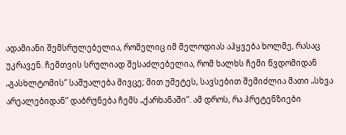ადამიანი შემსრულებელია, რომელიც იმ მელოდიას აჰყვება ხოლმე, რასაც უკრავენ. ჩემთვის სრულიად შესაძლებელია, რომ ხალხს ჩემი წვდომიდან „გასხლტომის“ საშუალება მივცე; მით უმეტეს, სავსებით შემიძლია მათი „სხვა არეალებიდან“ დაბრუნება ჩემს „ქარხანაში“. ამ დროს, რა პრეტენზიები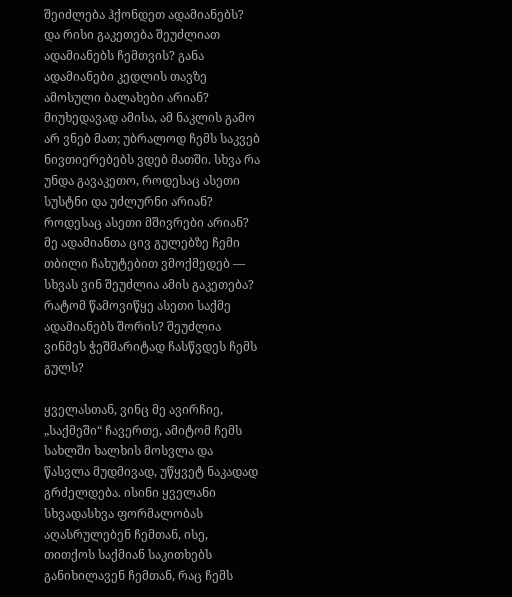შეიძლება ჰქონდეთ ადამიანებს? და რისი გაკეთება შეუძლიათ ადამიანებს ჩემთვის? განა ადამიანები კედლის თავზე ამოსული ბალახები არიან? მიუხედავად ამისა, ამ ნაკლის გამო არ ვნებ მათ; უბრალოდ ჩემს საკვებ ნივთიერებებს ვდებ მათში. სხვა რა უნდა გავაკეთო, როდესაც ასეთი სუსტნი და უძლურნი არიან? როდესაც ასეთი მშივრები არიან? მე ადამიანთა ცივ გულებზე ჩემი თბილი ჩახუტებით ვმოქმედებ — სხვას ვინ შეუძლია ამის გაკეთება? რატომ წამოვიწყე ასეთი საქმე ადამიანებს შორის? შეუძლია ვინმეს ჭეშმარიტად ჩასწვდეს ჩემს გულს?

ყველასთან, ვინც მე ავირჩიე, „საქმეში“ ჩავერთე, ამიტომ ჩემს სახლში ხალხის მოსვლა და წასვლა მუდმივად, უწყვეტ ნაკადად გრძელდება. ისინი ყველანი სხვადასხვა ფორმალობას აღასრულებენ ჩემთან, ისე, თითქოს საქმიან საკითხებს განიხილავენ ჩემთან, რაც ჩემს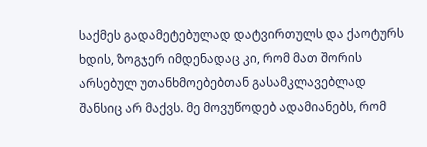საქმეს გადამეტებულად დატვირთულს და ქაოტურს ხდის, ზოგჯერ იმდენადაც კი, რომ მათ შორის არსებულ უთანხმოებებთან გასამკლავებლად შანსიც არ მაქვს. მე მოვუწოდებ ადამიანებს, რომ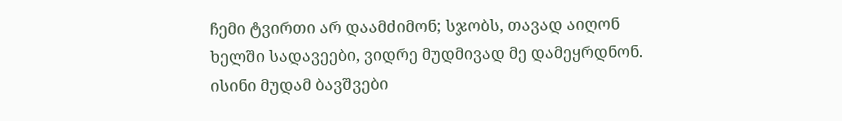ჩემი ტვირთი არ დაამძიმონ; სჯობს, თავად აიღონ ხელში სადავეები, ვიდრე მუდმივად მე დამეყრდნონ. ისინი მუდამ ბავშვები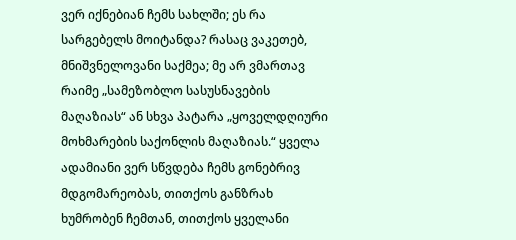ვერ იქნებიან ჩემს სახლში; ეს რა სარგებელს მოიტანდა? რასაც ვაკეთებ, მნიშვნელოვანი საქმეა; მე არ ვმართავ რაიმე „სამეზობლო სასუსნავების მაღაზიას“ ან სხვა პატარა „ყოველდღიური მოხმარების საქონლის მაღაზიას.“ ყველა ადამიანი ვერ სწვდება ჩემს გონებრივ მდგომარეობას, თითქოს განზრახ ხუმრობენ ჩემთან, თითქოს ყველანი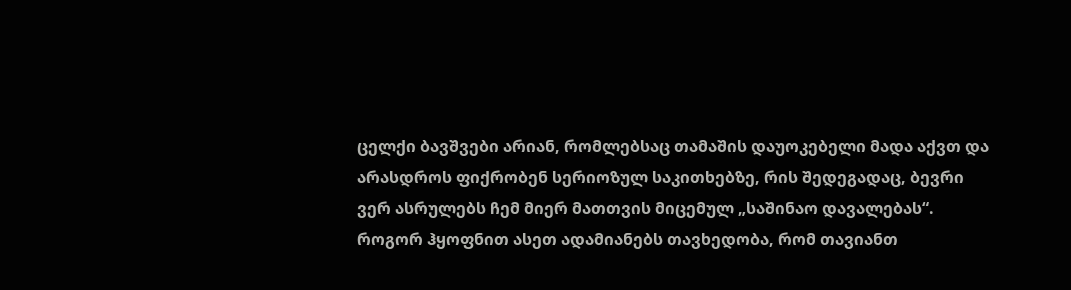ცელქი ბავშვები არიან, რომლებსაც თამაშის დაუოკებელი მადა აქვთ და არასდროს ფიქრობენ სერიოზულ საკითხებზე, რის შედეგადაც, ბევრი ვერ ასრულებს ჩემ მიერ მათთვის მიცემულ „საშინაო დავალებას“. როგორ ჰყოფნით ასეთ ადამიანებს თავხედობა, რომ თავიანთ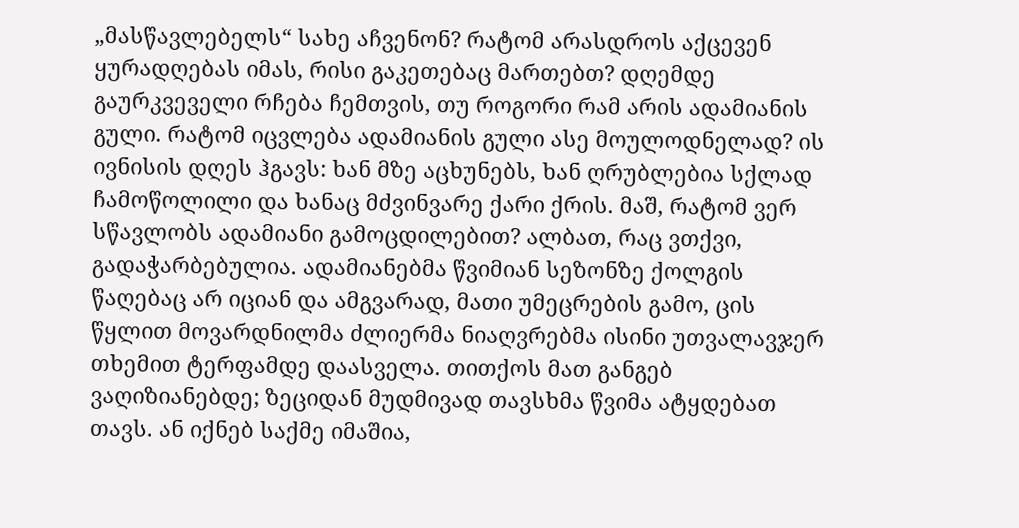„მასწავლებელს“ სახე აჩვენონ? რატომ არასდროს აქცევენ ყურადღებას იმას, რისი გაკეთებაც მართებთ? დღემდე გაურკვეველი რჩება ჩემთვის, თუ როგორი რამ არის ადამიანის გული. რატომ იცვლება ადამიანის გული ასე მოულოდნელად? ის ივნისის დღეს ჰგავს: ხან მზე აცხუნებს, ხან ღრუბლებია სქლად ჩამოწოლილი და ხანაც მძვინვარე ქარი ქრის. მაშ, რატომ ვერ სწავლობს ადამიანი გამოცდილებით? ალბათ, რაც ვთქვი, გადაჭარბებულია. ადამიანებმა წვიმიან სეზონზე ქოლგის წაღებაც არ იციან და ამგვარად, მათი უმეცრების გამო, ცის წყლით მოვარდნილმა ძლიერმა ნიაღვრებმა ისინი უთვალავჯერ თხემით ტერფამდე დაასველა. თითქოს მათ განგებ ვაღიზიანებდე; ზეციდან მუდმივად თავსხმა წვიმა ატყდებათ თავს. ან იქნებ საქმე იმაშია,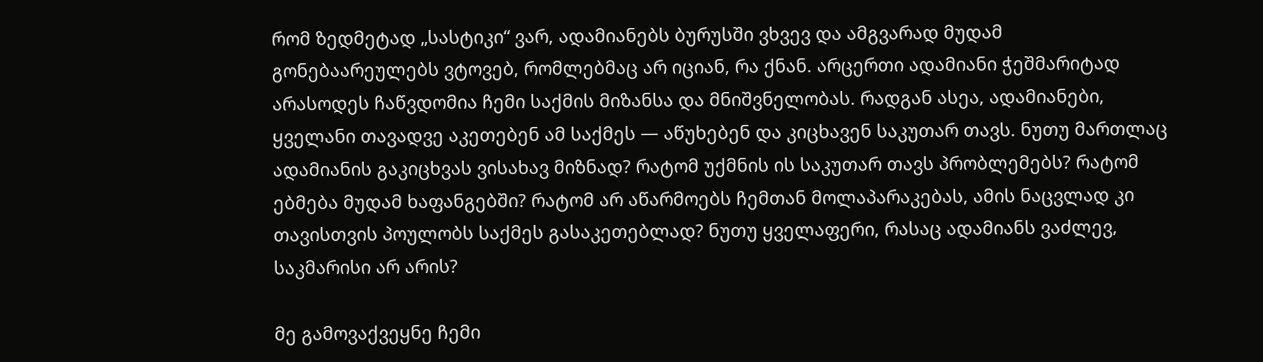რომ ზედმეტად „სასტიკი“ ვარ, ადამიანებს ბურუსში ვხვევ და ამგვარად მუდამ გონებაარეულებს ვტოვებ, რომლებმაც არ იციან, რა ქნან. არცერთი ადამიანი ჭეშმარიტად არასოდეს ჩაწვდომია ჩემი საქმის მიზანსა და მნიშვნელობას. რადგან ასეა, ადამიანები, ყველანი თავადვე აკეთებენ ამ საქმეს — აწუხებენ და კიცხავენ საკუთარ თავს. ნუთუ მართლაც ადამიანის გაკიცხვას ვისახავ მიზნად? რატომ უქმნის ის საკუთარ თავს პრობლემებს? რატომ ებმება მუდამ ხაფანგებში? რატომ არ აწარმოებს ჩემთან მოლაპარაკებას, ამის ნაცვლად კი თავისთვის პოულობს საქმეს გასაკეთებლად? ნუთუ ყველაფერი, რასაც ადამიანს ვაძლევ, საკმარისი არ არის?

მე გამოვაქვეყნე ჩემი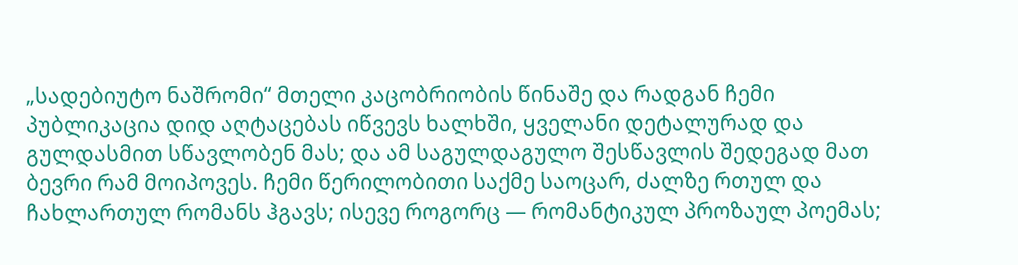„სადებიუტო ნაშრომი“ მთელი კაცობრიობის წინაშე და რადგან ჩემი პუბლიკაცია დიდ აღტაცებას იწვევს ხალხში, ყველანი დეტალურად და გულდასმით სწავლობენ მას; და ამ საგულდაგულო შესწავლის შედეგად მათ ბევრი რამ მოიპოვეს. ჩემი წერილობითი საქმე საოცარ, ძალზე რთულ და ჩახლართულ რომანს ჰგავს; ისევე როგორც — რომანტიკულ პროზაულ პოემას;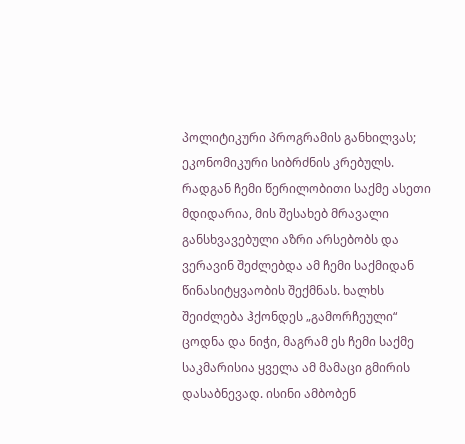პოლიტიკური პროგრამის განხილვას; ეკონომიკური სიბრძნის კრებულს. რადგან ჩემი წერილობითი საქმე ასეთი მდიდარია, მის შესახებ მრავალი განსხვავებული აზრი არსებობს და ვერავინ შეძლებდა ამ ჩემი საქმიდან წინასიტყვაობის შექმნას. ხალხს შეიძლება ჰქონდეს „გამორჩეული“ ცოდნა და ნიჭი, მაგრამ ეს ჩემი საქმე საკმარისია ყველა ამ მამაცი გმირის დასაბნევად. ისინი ამბობენ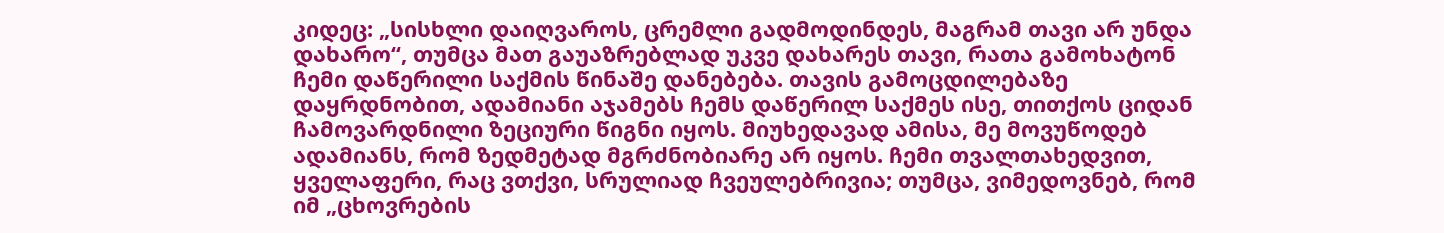კიდეც: „სისხლი დაიღვაროს, ცრემლი გადმოდინდეს, მაგრამ თავი არ უნდა დახარო“, თუმცა მათ გაუაზრებლად უკვე დახარეს თავი, რათა გამოხატონ ჩემი დაწერილი საქმის წინაშე დანებება. თავის გამოცდილებაზე დაყრდნობით, ადამიანი აჯამებს ჩემს დაწერილ საქმეს ისე, თითქოს ციდან ჩამოვარდნილი ზეციური წიგნი იყოს. მიუხედავად ამისა, მე მოვუწოდებ ადამიანს, რომ ზედმეტად მგრძნობიარე არ იყოს. ჩემი თვალთახედვით, ყველაფერი, რაც ვთქვი, სრულიად ჩვეულებრივია; თუმცა, ვიმედოვნებ, რომ იმ „ცხოვრების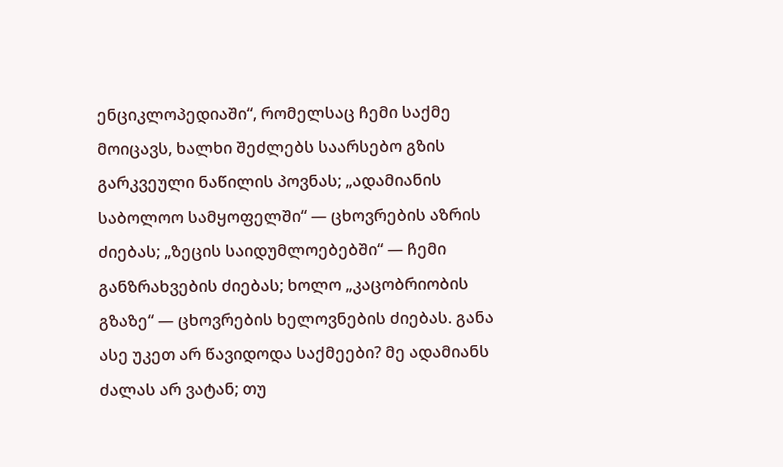ენციკლოპედიაში“, რომელსაც ჩემი საქმე მოიცავს, ხალხი შეძლებს საარსებო გზის გარკვეული ნაწილის პოვნას; „ადამიანის საბოლოო სამყოფელში“ — ცხოვრების აზრის ძიებას; „ზეცის საიდუმლოებებში“ — ჩემი განზრახვების ძიებას; ხოლო „კაცობრიობის გზაზე“ — ცხოვრების ხელოვნების ძიებას. განა ასე უკეთ არ წავიდოდა საქმეები? მე ადამიანს ძალას არ ვატან; თუ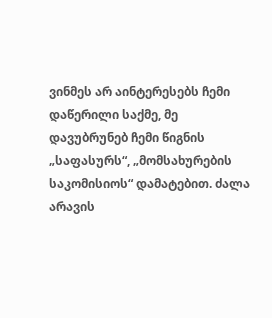ვინმეს არ აინტერესებს ჩემი დაწერილი საქმე, მე დავუბრუნებ ჩემი წიგნის „საფასურს“, „მომსახურების საკომისიოს“ დამატებით. ძალა არავის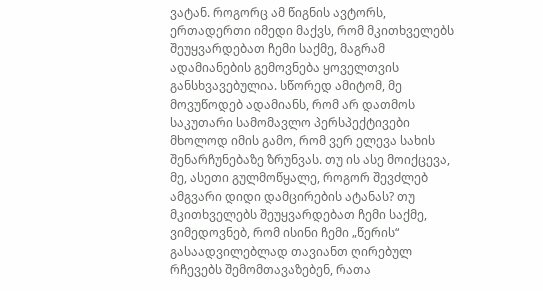ვატან. როგორც ამ წიგნის ავტორს, ერთადერთი იმედი მაქვს, რომ მკითხველებს შეუყვარდებათ ჩემი საქმე, მაგრამ ადამიანების გემოვნება ყოველთვის განსხვავებულია. სწორედ ამიტომ, მე მოვუწოდებ ადამიანს, რომ არ დათმოს საკუთარი სამომავლო პერსპექტივები მხოლოდ იმის გამო, რომ ვერ ელევა სახის შენარჩუნებაზე ზრუნვას. თუ ის ასე მოიქცევა, მე, ასეთი გულმოწყალე, როგორ შევძლებ ამგვარი დიდი დამცირების ატანას? თუ მკითხველებს შეუყვარდებათ ჩემი საქმე, ვიმედოვნებ, რომ ისინი ჩემი „წერის“ გასაადვილებლად თავიანთ ღირებულ რჩევებს შემომთავაზებენ, რათა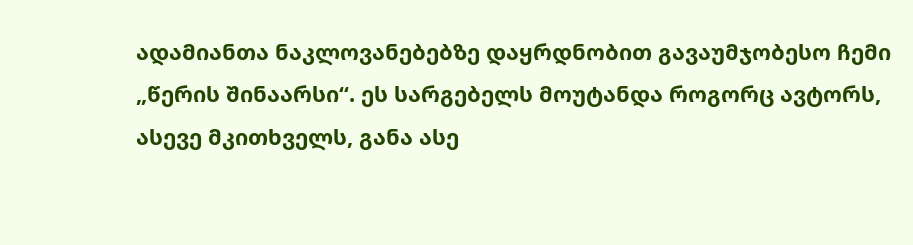ადამიანთა ნაკლოვანებებზე დაყრდნობით გავაუმჯობესო ჩემი „წერის შინაარსი“. ეს სარგებელს მოუტანდა როგორც ავტორს, ასევე მკითხველს, განა ასე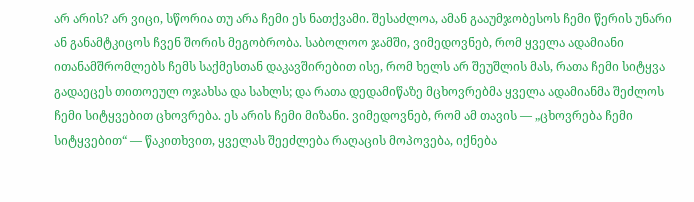არ არის? არ ვიცი, სწორია თუ არა ჩემი ეს ნათქვამი. შესაძლოა, ამან გააუმჯობესოს ჩემი წერის უნარი ან განამტკიცოს ჩვენ შორის მეგობრობა. საბოლოო ჯამში, ვიმედოვნებ, რომ ყველა ადამიანი ითანამშრომლებს ჩემს საქმესთან დაკავშირებით ისე, რომ ხელს არ შეუშლის მას, რათა ჩემი სიტყვა გადაეცეს თითოეულ ოჯახსა და სახლს; და რათა დედამიწაზე მცხოვრებმა ყველა ადამიანმა შეძლოს ჩემი სიტყვებით ცხოვრება. ეს არის ჩემი მიზანი. ვიმედოვნებ, რომ ამ თავის — „ცხოვრება ჩემი სიტყვებით“ — წაკითხვით, ყველას შეეძლება რაღაცის მოპოვება, იქნება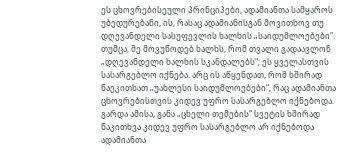ეს ცხოვრებისეული პრინციპები, ადამიანთა სამყაროს უბედურებანი, ის, რასაც ადამიანისგან მოვითხოვ თუ დღევანდელი სასუფევლის ხალხის „საიდუმლოებები“. თუმცა, მე მოვუწოდებ ხალხს, რომ თვალი გადაავლონ „დღევანდელი ხალხის სკანდალებს“; ეს ყველასთვის სასარგებლო იქნება. არც ის აწყენდათ, რომ ხშირად წაეკითხათ „უახლესი საიდუმლოებები“, რაც ადამიანთა ცხოვრებისთვის კიდევ უფრო სასარგებლო იქნებოდა. გარდა ამისა, განა „ცხელი თემების“ სვეტის ხშირად წაკითხვა კიდევ უფრო სასარგებლო არ იქნებოდა ადამიანთა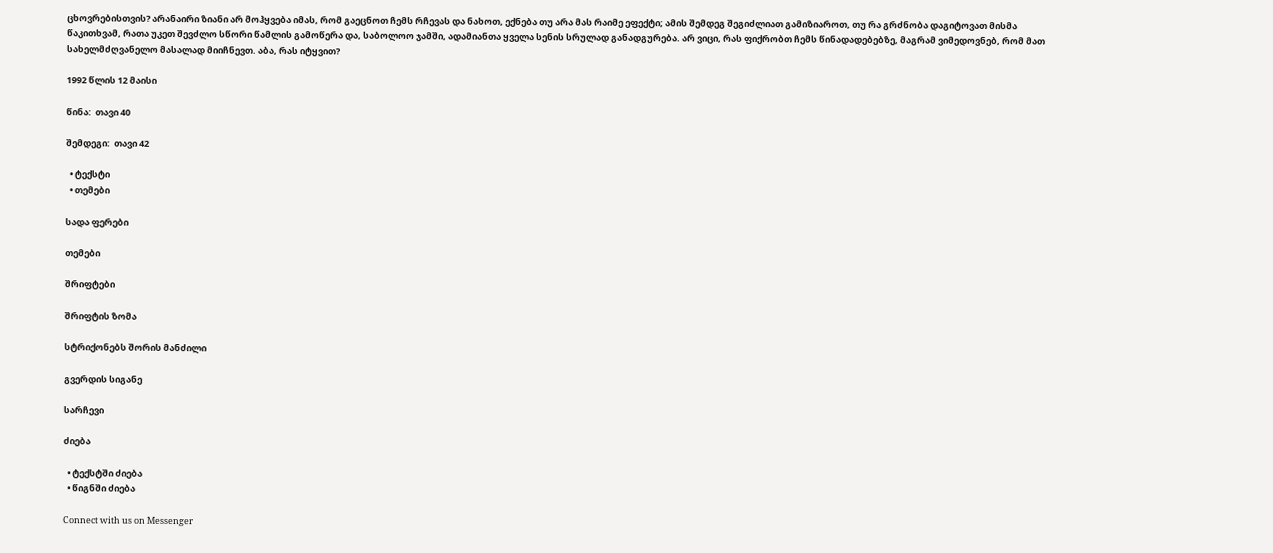ცხოვრებისთვის? არანაირი ზიანი არ მოჰყვება იმას, რომ გაეცნოთ ჩემს რჩევას და ნახოთ, ექნება თუ არა მას რაიმე ეფექტი; ამის შემდეგ შეგიძლიათ გამიზიაროთ, თუ რა გრძნობა დაგიტოვათ მისმა წაკითხვამ, რათა უკეთ შევძლო სწორი წამლის გამოწერა და, საბოლოო ჯამში, ადამიანთა ყველა სენის სრულად განადგურება. არ ვიცი, რას ფიქრობთ ჩემს წინადადებებზე, მაგრამ ვიმედოვნებ, რომ მათ სახელმძღვანელო მასალად მიიჩნევთ. აბა, რას იტყვით?

1992 წლის 12 მაისი

წინა:  თავი 40

შემდეგი:  თავი 42

  • ტექსტი
  • თემები

სადა ფერები

თემები

შრიფტები

შრიფტის ზომა

სტრიქონებს შორის მანძილი

გვერდის სიგანე

სარჩევი

ძიება

  • ტექსტში ძიება
  • წიგნში ძიება

Connect with us on Messenger